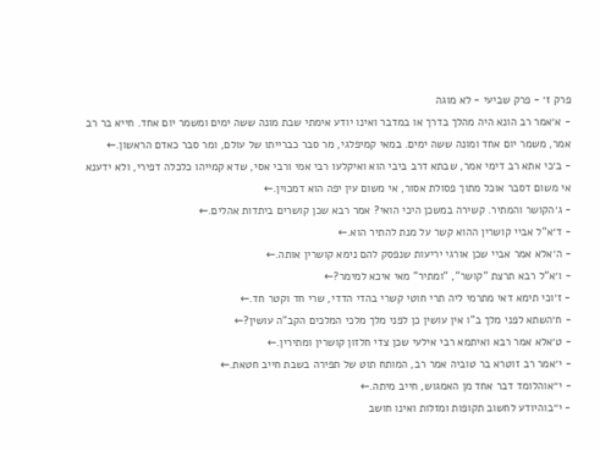פרק ז׳ - פרק שביעי - לא מוגה
- א׳אמר רב הונא היה מהלך בדרך או במדבר ואינו יודע אימתי שבת מונה ששה ימים ומשמר יום אחד. חייא בר רב אמר, משמר יום אחד ומונה ששה ימים. במאי קמיפלגי, מר סבר כברייתו של עולם, ומר סבר כאדם הראשון.←
- ב׳כי אתא רב דימי אמר, שבתא דרב ביבי הוא ואיקלעו רבי אמי ורבי אסי, שדא קמייהו כלכלה דפירי, ולא ידענא אי משום דסבר אוכל מתוך פסולת אסור, אי משום עין יפה הוא דמכוין.←
- ג׳הקושר והמתיר. קשירה במשכן היכי הואי? אמר רבא שכן קושרים ביתדות אהלים.←
- ד׳א"ל אביי קושרין ההוא קשר על מנת להתיר הוא.←
- ה׳אלא אמר אביי שכן אורגי יריעות שנפסק להם נימא קושרין אותה.←
- ו׳א"ל רבא תרצת "קושר", "ומתיר" מאי איכא למימר?←
- ז׳וכי תימא דאי מתרמי ליה תרי חוטי קשרי בהדי הדדי, שרי חד וקטר חד.←
- ח׳השתא לפני מלך ב"ו אין עושין כן לפני מלך מלכי המלכים הקב"ה עושין?←
- ט׳אלא אמר רבא ואיתמא רבי אילעי שכן צדי חלזון קושרין ומתירין.←
- י׳אמר רב זוטרא בר טוביה אמר רב, המותח תוט של תפירה בשבת חייב חטאת.←
- י״אוהלומד דבר אחד מן האמגוש, חייב מיתה.←
- י״בוהיודע לחשוב תקופות ומזלות ואינו חושב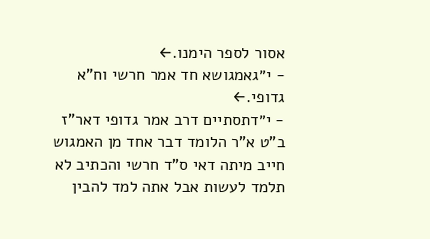אסור לספר הימנו.←
- י״גאמגושא חד אמר חרשי וח"א גדופי.←
- י״דתסתיים דרב אמר גדופי דאר"ז ב"ט א"ר הלומד דבר אחד מן האמגוש חייב מיתה דאי ס"ד חרשי והכתיב לא תלמד לעשות אבל אתה למד להבין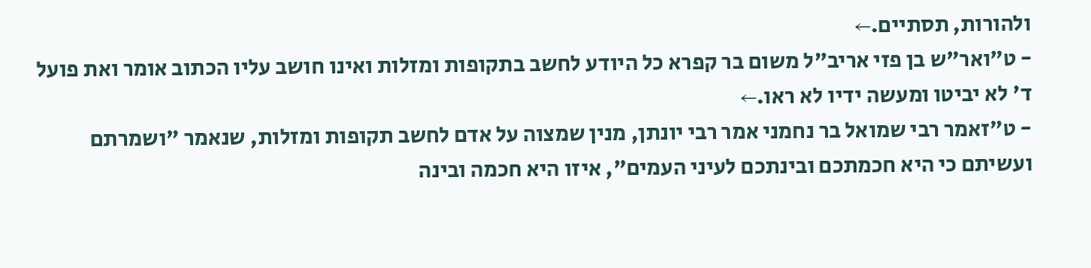ולהורות, תסתיים.←
- ט״ואר"ש בן פזי אריב"ל משום בר קפרא כל היודע לחשב בתקופות ומזלות ואינו חושב עליו הכתוב אומר ואת פועל ד' לא יביטו ומעשה ידיו לא ראו.←
- ט״זאמר רבי שמואל בר נחמני אמר רבי יונתן, מנין שמצוה על אדם לחשב תקופות ומזלות, שנאמר "ושמרתם ועשיתם כי היא חכמתכם ובינתכם לעיני העמים", איזו היא חכמה ובינה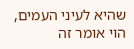שהיא לעיני העמים, הוי אומר זה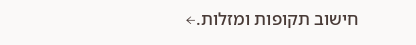חישוב תקופות ומזלות.←